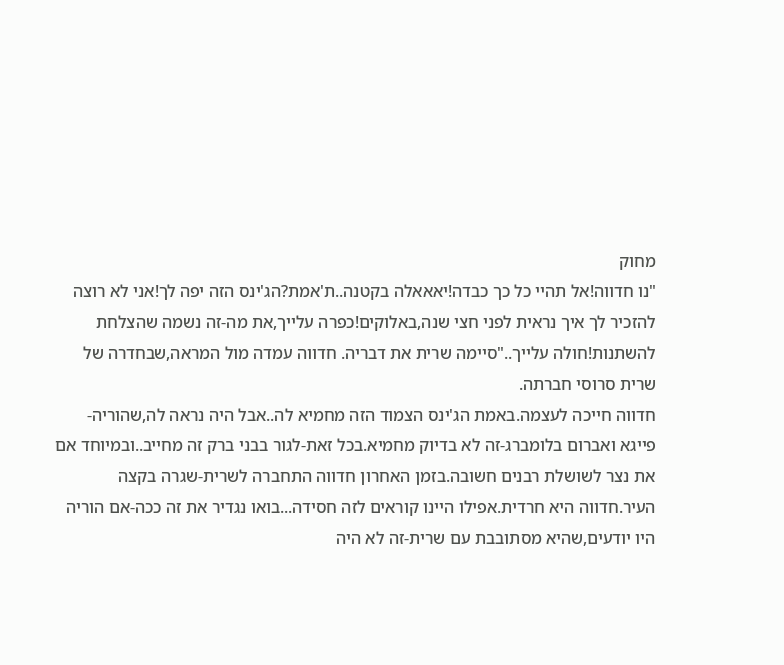מחוק
"נו חדווה!אל תהיי כל כך כבדה!יאאאלה בקטנה..ת'אמת?הג'ינס הזה יפה לך!אני לא רוצה להזכיר לך איך נראית לפני חצי שנה,באלוקים!כפרה עלייך,את מה-זה נשמה שהצלחת להשתנות!חולה עלייך.."סיימה שרית את דבריה. חדווה עמדה מול המראה,שבחדרה של שרית סרוסי חברתה.
חדווה חייכה לעצמה.באמת הג'ינס הצמוד הזה מחמיא לה..אבל היה נראה לה,שהוריה-פייגא ואברום בלומברג-זה לא בדיוק מחמיא.בכל זאת-לגור בבני ברק זה מחייב..ובמיוחד אם את נצר לשושלת רבנים חשובה.בזמן האחרון חדווה התחברה לשרית-שגרה בקצה העיר.חדווה היא חרדית.אפילו היינו קוראים לזה חסידה...בואו נגדיר את זה ככה-אם הוריה היו יודעים,שהיא מסתובבת עם שרית-זה לא היה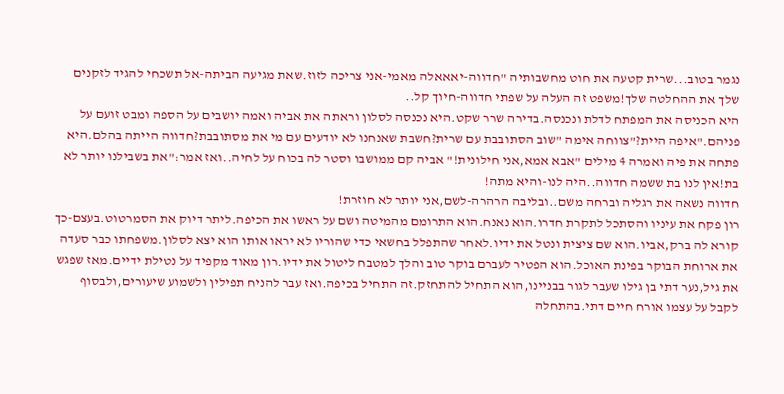נגמר בטוב...שרית קטעה את חוט מחשבותיה "חדווה-יאאאלה מאמי-אני צריכה לזוז.שאת מגיעה הביתה-אל תשכחי להגיד לזקנים שלך את ההחלטה שלך!משפט זה העלה על שפתי חדווה-חיוך קל..
היא הכניסה את המפתח לדלת ונכנסה.בדירה שרר שקט.היא נכנסה לסלון וראתה את אביה ואמה יושבים על הספה ומבט זועם על פניהם."איפה היית?"צווחה אימה "שוב הסתובבת עם שרית?חשבת שאנחנו לא יודעים עם מי את מסתובבת?חדווה הייתה בהלם.היא פתחה את פיה ואמרה 4 מילים "אבא אמא,אני חילונית!" אביה קם ממושבו וסטר לה בכוח על לחיה..ואז אמר:"את בשבילנו יותר לא בת!אין לנו בת ששמה חדווה..היה לנו-והיא מתה!
חדווה נשאה את רגליה וברחה משם..ובליבה הרהרה-לשם,אני יותר לא חוזרת!
רון פקח את עיניו והסתכל לתקרת חדרו.הוא נאנח.הוא התרומם מהמיטה ושם על ראשו את הכיפה.ליתר דיוק את הסמרטוט.בעצם-כך קורא לה ברק,אביו.הוא שם ציצית ונטל את ידיו.לאחר שהתפלל בחשאי כדי שהוריו לא יראו אותו הוא יצא לסלון.משפחתו כבר סעדה את ארוחת הבוקר בפינת האוכל.הוא הפטיר לעברם בוקר טוב והלך למטבח ליטול את ידיו.רון מאוד מקפיד על נטילת ידיים.מאז שפגש את גיל,נער דתי בן גילו שעבר לגור בבניינו,הוא התחיל להתחזק.זה התחיל בכיפה.ואז עבר להניח תפילין ולשמוע שיעורים,ולבסוף לקבל על עצמו אורח חיים דתי.בהתחלה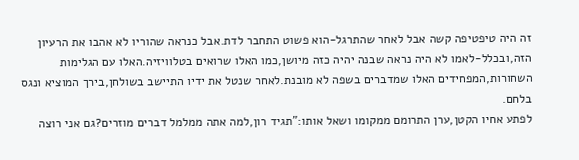זה היה טיפטיפה קשה אבל לאחר שהתרגל-הוא פשוט התחבר לדת.אבל כנראה שהוריו לא אהבו את הרעיון הזה,ובכלל-לאמו לא היה נראה שבנה יהיה כזה מיושן,כמו האלו שרואים בטלוויזיה.האלו עם הגלימות השחורות,המפחידים האלו שמדברים בשפה לא מובנת.לאחר שנטל את ידיו התיישב בשולחן,בירך המוציא ונגס בלחם.
לפתע אחיו הקטן,ערן התרומם ממקומו ושאל אותו:"תגיד רון,למה אתה ממלמל דברים מוזרים?גם אני רוצה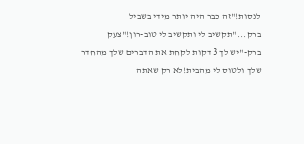לנסות!"זה כבר היה יותר מידי בשביל ברק..."תקשיב לי ותקשיב לי טוב-רון!"צעק ברק-"יש לך 3 דקות לקחת את הדברים שלך מהחדר שלך ולטוס לי מהבית!לא רק שאתה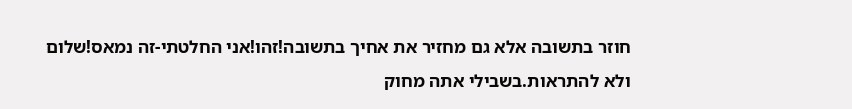חוזר בתשובה אלא גם מחזיר את אחיך בתשובה!זהו!אני החלטתי-זה נמאס!שלום ולא להתראות.בשבילי אתה מחוק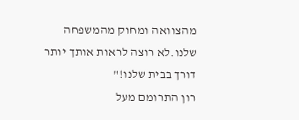מהצוואה ומחוק מהמשפחה שלנו.לא רוצה לראות אותך יותר דורך בבית שלנו!"
רון התרומם מעל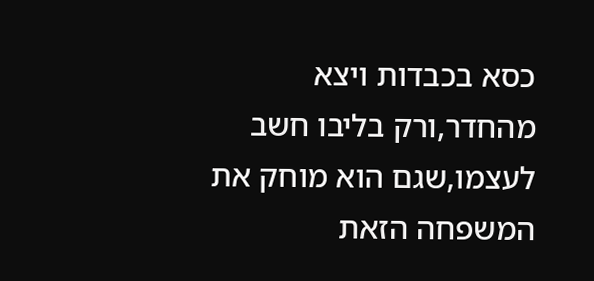כסא בכבדות ויצא מהחדר,ורק בליבו חשב לעצמו,שגם הוא מוחק את המשפחה הזאת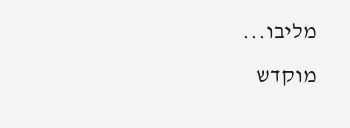מליבו...
מוקדש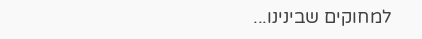למחוקים שבינינו...